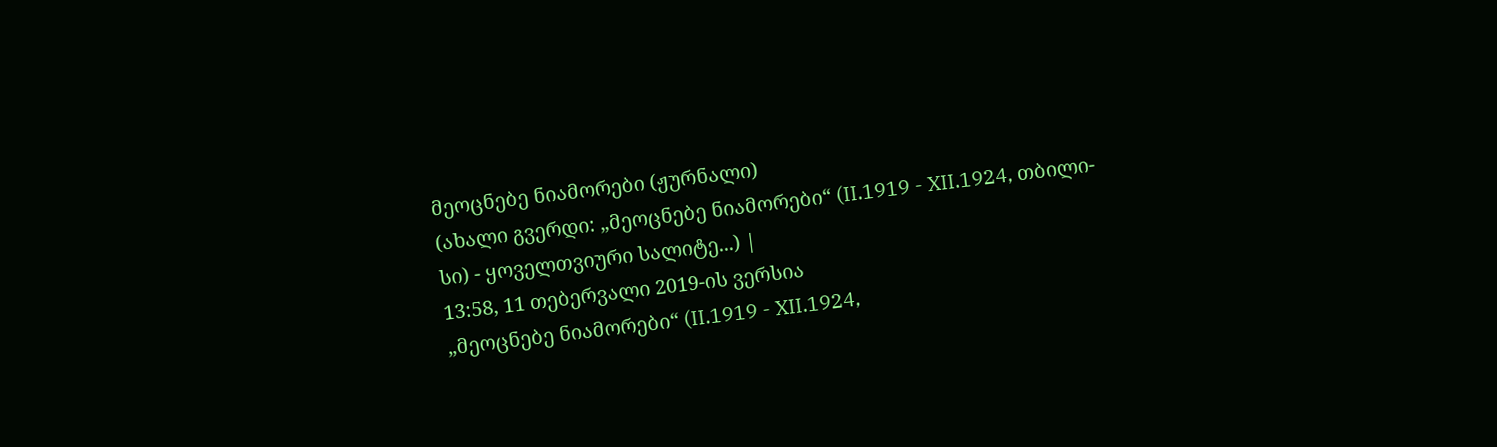მეოცნებე ნიამორები (ჟურნალი)
(ახალი გვერდი: „მეოცნებე ნიამორები“ (II.1919 - XII.1924, თბილი- სი) - ყოველთვიური სალიტე...) |
13:58, 11 თებერვალი 2019-ის ვერსია
„მეოცნებე ნიამორები“ (II.1919 - XII.1924,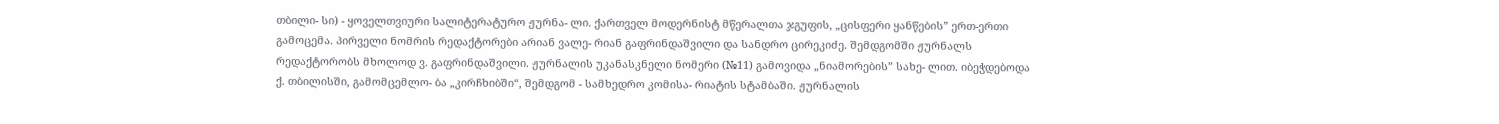თბილი- სი) - ყოველთვიური სალიტერატურო ჟურნა- ლი. ქართველ მოდერნისტ მწერალთა ჯგუფის, „ცისფერი ყანწების” ერთ-ერთი გამოცემა. პირველი ნომრის რედაქტორები არიან ვალე- რიან გაფრინდაშვილი და სანდრო ცირეკიძე. შემდგომში ჟურნალს რედაქტორობს მხოლოდ ვ. გაფრინდაშვილი. ჟურნალის უკანასკნელი ნომერი (№11) გამოვიდა „ნიამორების” სახე- ლით. იბეჭდებოდა ქ. თბილისში, გამომცემლო- ბა „კირჩხიბში“, შემდგომ - სამხედრო კომისა- რიატის სტამბაში. ჟურნალის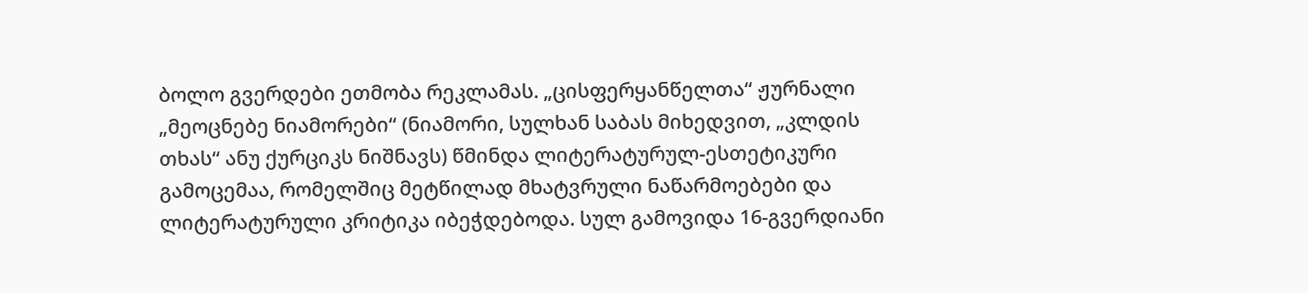ბოლო გვერდები ეთმობა რეკლამას. „ცისფერყანწელთა“ ჟურნალი „მეოცნებე ნიამორები“ (ნიამორი, სულხან საბას მიხედვით, „კლდის თხას“ ანუ ქურციკს ნიშნავს) წმინდა ლიტერატურულ-ესთეტიკური გამოცემაა, რომელშიც მეტწილად მხატვრული ნაწარმოებები და ლიტერატურული კრიტიკა იბეჭდებოდა. სულ გამოვიდა 16-გვერდიანი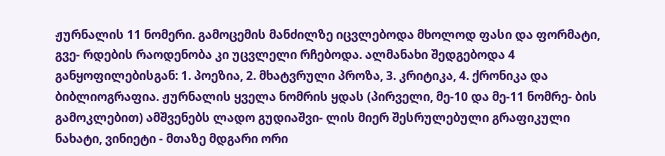ჟურნალის 11 ნომერი. გამოცემის მანძილზე იცვლებოდა მხოლოდ ფასი და ფორმატი, გვე- რდების რაოდენობა კი უცვლელი რჩებოდა. ალმანახი შედგებოდა 4 განყოფილებისგან: 1. პოეზია, 2. მხატვრული პროზა, 3. კრიტიკა, 4. ქრონიკა და ბიბლიოგრაფია. ჟურნალის ყველა ნომრის ყდას (პირველი, მე-10 და მე-11 ნომრე- ბის გამოკლებით) ამშვენებს ლადო გუდიაშვი- ლის მიერ შესრულებული გრაფიკული ნახატი, ვინიეტი - მთაზე მდგარი ორი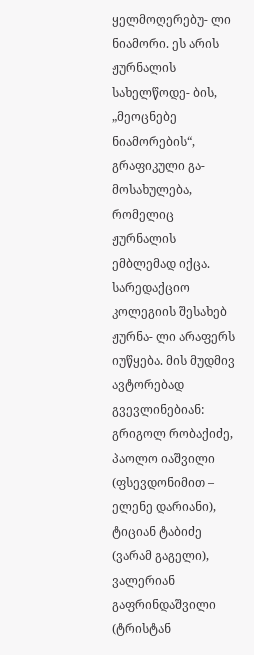ყელმოღერებუ- ლი ნიამორი. ეს არის ჟურნალის სახელწოდე- ბის, „მეოცნებე ნიამორების“, გრაფიკული გა- მოსახულება, რომელიც ჟურნალის ემბლემად იქცა. სარედაქციო კოლეგიის შესახებ ჟურნა- ლი არაფერს იუწყება. მის მუდმივ ავტორებად გვევლინებიან: გრიგოლ რობაქიძე, პაოლო იაშვილი (ფსევდონიმით – ელენე დარიანი), ტიციან ტაბიძე (ვარამ გაგელი), ვალერიან გაფრინდაშვილი (ტრისტან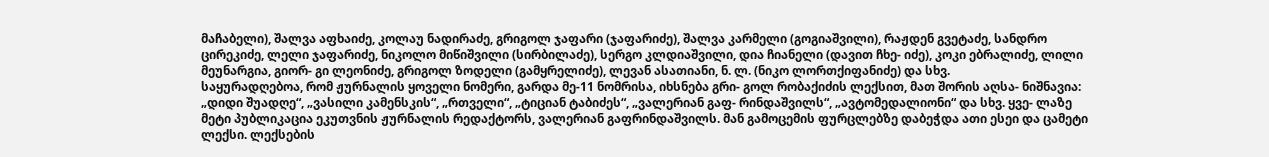მაჩაბელი), შალვა აფხაიძე, კოლაუ ნადირაძე, გრიგოლ ჯაფარი (ჯაფარიძე), შალვა კარმელი (გოგიაშვილი), რაჟდენ გვეტაძე, სანდრო ცირეკიძე, ლელი ჯაფარიძე, ნიკოლო მიწიშვილი (სირბილაძე), სერგო კლდიაშვილი, დია ჩიანელი (დავით ჩხე- იძე), კოკი ებრალიძე, ლილი მეუნარგია, გიორ- გი ლეონიძე, გრიგოლ ზოდელი (გამყრელიძე), ლევან ასათიანი, ნ. ლ. (ნიკო ლორთქიფანიძე) და სხვ.
საყურადღებოა, რომ ჟურნალის ყოველი ნომერი, გარდა მე-11 ნომრისა, იხსნება გრი- გოლ რობაქიძის ლექსით, მათ შორის აღსა- ნიშნავია: „დიდი შუადღე“, „ვასილი კამენსკის“, „რთველი“, „ტიციან ტაბიძეს“, „ვალერიან გაფ- რინდაშვილს“, „ავტომედალიონი“ და სხვ. ყვე- ლაზე მეტი პუბლიკაცია ეკუთვნის ჟურნალის რედაქტორს, ვალერიან გაფრინდაშვილს. მან გამოცემის ფურცლებზე დაბეჭდა ათი ესეი და ცამეტი ლექსი. ლექსების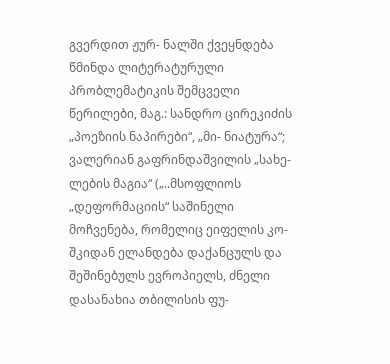გვერდით ჟურ- ნალში ქვეყნდება წმინდა ლიტერატურული პრობლემატიკის შემცველი წერილები, მაგ.: სანდრო ცირეკიძის „პოეზიის ნაპირები“, „მი- ნიატურა“; ვალერიან გაფრინდაშვილის „სახე- ლების მაგია“ („..მსოფლიოს „დეფორმაციის“ საშინელი მოჩვენება, რომელიც ეიფელის კო- შკიდან ელანდება დაქანცულს და შეშინებულს ევროპიელს, ძნელი დასანახია თბილისის ფუ-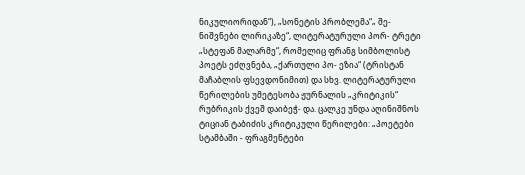ნიკულიორიდან“), „სონეტის პრობლემა“„ შე- ნიშვნები ლირიკაზე“, ლიტერატურული პორ- ტრეტი „სტეფან მალარმე“, რომელიც ფრანგ სიმბოლისტ პოეტს ეძღვნება, „ქართული პო- ეზია“ (ტრისტან მაჩაბლის ფსევდონიმით) და სხვ. ლიტერატურული წერილების უმეტესობა ჟურნალის „კრიტიკის“ რუბრიკის ქვეშ დაიბეჭ- და. ცალკე უნდა აღინიშნოს ტიციან ტაბიძის კრიტიკული წერილები: „პოეტები სტამბაში - ფრაგმენტები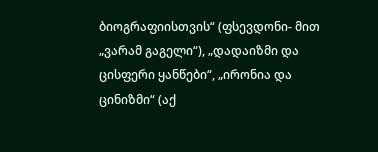ბიოგრაფიისთვის“ (ფსევდონი- მით „ვარამ გაგელი“), „დადაიზმი და ცისფერი ყანწები“, „ირონია და ცინიზმი“ (აქ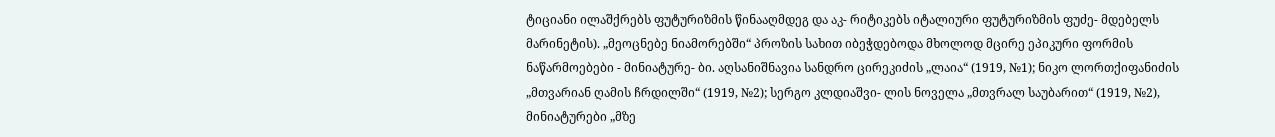ტიციანი ილაშქრებს ფუტურიზმის წინააღმდეგ და აკ- რიტიკებს იტალიური ფუტურიზმის ფუძე- მდებელს მარინეტის). „მეოცნებე ნიამორებში“ პროზის სახით იბეჭდებოდა მხოლოდ მცირე ეპიკური ფორმის ნაწარმოებები - მინიატურე- ბი. აღსანიშნავია სანდრო ცირეკიძის „ლაია“ (1919, №1); ნიკო ლორთქიფანიძის „მთვარიან ღამის ჩრდილში“ (1919, №2); სერგო კლდიაშვი- ლის ნოველა „მთვრალ საუბარით“ (1919, №2), მინიატურები „მზე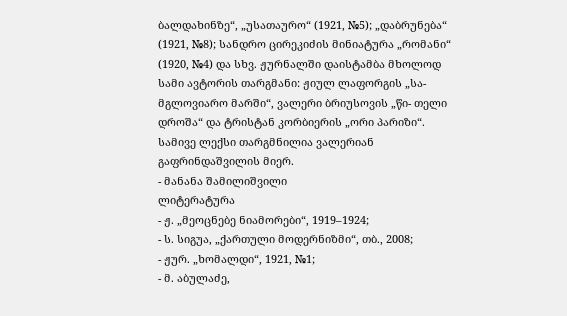ბალდახინზე“, „უსათაურო“ (1921, №5); „დაბრუნება“ (1921, №8); სანდრო ცირეკიძის მინიატურა „რომანი“ (1920, №4) და სხვ. ჟურნალში დაისტამბა მხოლოდ სამი ავტორის თარგმანი: ჟიულ ლაფორგის „სა- მგლოვიარო მარში“, ვალერი ბრიუსოვის „წი- თელი დროშა“ და ტრისტან კორბიერის „ორი პარიზი“. სამივე ლექსი თარგმნილია ვალერიან გაფრინდაშვილის მიერ.
- მანანა შამილიშვილი
ლიტერატურა
- ჟ. „მეოცნებე ნიამორები“, 1919–1924;
- ს. სიგუა, „ქართული მოდერნიზმი“, თბ., 2008;
- ჟურ. „ხომალდი“, 1921, №1;
- მ. აბულაძე,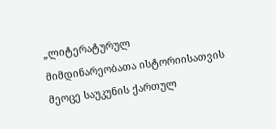„ლიტერატურულ მიმდინარეობათა ისტორიისათვის მეოცე საუკუნის ქართულ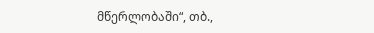მწერლობაში“, თბ.,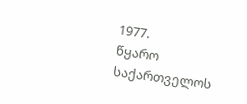1977.
წყარო
საქართველოს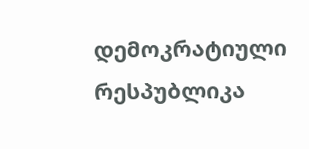დემოკრატიული რესპუბლიკა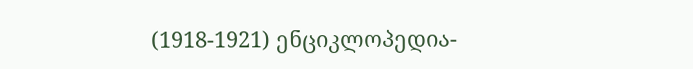(1918-1921) ენციკლოპედია-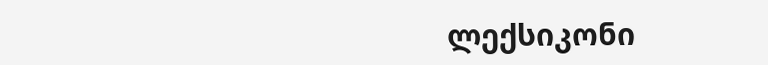ლექსიკონი